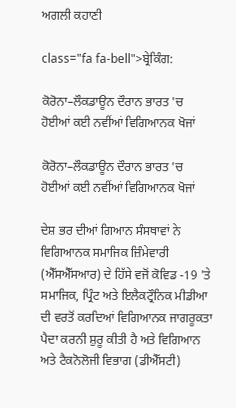ਅਗਲੀ ਕਹਾਣੀ

class="fa fa-bell">ਬ੍ਰੇਕਿੰਗ:

ਕੋਰੋਨਾ–ਲੌਕਡਾਊਨ ਦੌਰਾਨ ਭਾਰਤ 'ਚ ਹੋਈਆਂ ਕਈ ਨਵੀਂਆਂ ਵਿਗਿਆਨਕ ਖੋਜਾਂ

ਕੋਰੋਨਾ–ਲੌਕਡਾਊਨ ਦੌਰਾਨ ਭਾਰਤ 'ਚ ਹੋਈਆਂ ਕਈ ਨਵੀਂਆਂ ਵਿਗਿਆਨਕ ਖੋਜਾਂ

ਦੇਸ਼ ਭਰ ਦੀਆਂ ਗਿਆਨ ਸੰਸਥਾਵਾਂ ਨੇ ਵਿਗਿਆਨਕ ਸਮਾਜਿਕ ਜ਼ਿੰਮੇਵਾਰੀ (ਐੱਸਐੱਸਆਰ) ਦੇ ਹਿੱਸੇ ਵਜੋਂ ਕੋਵਿਡ -19 'ਤੇ ਸਮਾਜਿਕ, ਪ੍ਰਿੰਟ ਅਤੇ ਇਲੈਕਟ੍ਰੌਨਿਕ ਮੀਡੀਆ ਦੀ ਵਰਤੋਂ ਕਰਦਿਆਂ ਵਿਗਿਆਨਕ ਜਾਗਰੂਕਤਾ ਪੈਦਾ ਕਰਨੀ ਸ਼ੁਰੂ ਕੀਤੀ ਹੈ ਅਤੇ ਵਿਗਿਆਨ ਅਤੇ ਟੈਕਨੋਲੋਜੀ ਵਿਭਾਗ (ਡੀਐੱਸਟੀ)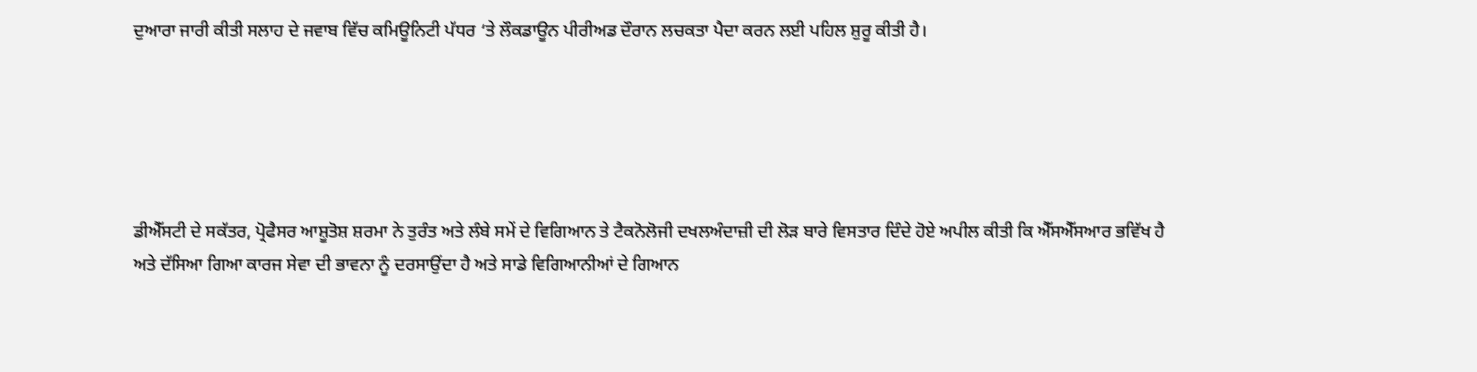ਦੁਆਰਾ ਜਾਰੀ ਕੀਤੀ ਸਲਾਹ ਦੇ ਜਵਾਬ ਵਿੱਚ ਕਮਿਊਨਿਟੀ ਪੱਧਰ ‘ਤੇ ਲੌਕਡਾਊਨ ਪੀਰੀਅਡ ਦੌਰਾਨ ਲਚਕਤਾ ਪੈਦਾ ਕਰਨ ਲਈ ਪਹਿਲ ਸ਼ੁਰੂ ਕੀਤੀ ਹੈ।





ਡੀਐੱਸਟੀ ਦੇ ਸਕੱਤਰ, ਪ੍ਰੋਫੈਸਰ ਆਸ਼ੂਤੋਸ਼ ਸ਼ਰਮਾ ਨੇ ਤੁਰੰਤ ਅਤੇ ਲੰਬੇ ਸਮੇਂ ਦੇ ਵਿਗਿਆਨ ਤੇ ਟੈਕਨੋਲੋਜੀ ਦਖਲਅੰਦਾਜ਼ੀ ਦੀ ਲੋੜ ਬਾਰੇ ਵਿਸਤਾਰ ਦਿੰਦੇ ਹੋਏ ਅਪੀਲ ਕੀਤੀ ਕਿ ਐੱਸਐੱਸਆਰ ਭਵਿੱਖ ਹੈ ਅਤੇ ਦੱਸਿਆ ਗਿਆ ਕਾਰਜ ਸੇਵਾ ਦੀ ਭਾਵਨਾ ਨੂੰ ਦਰਸਾਉਂਦਾ ਹੈ ਅਤੇ ਸਾਡੇ ਵਿਗਿਆਨੀਆਂ ਦੇ ਗਿਆਨ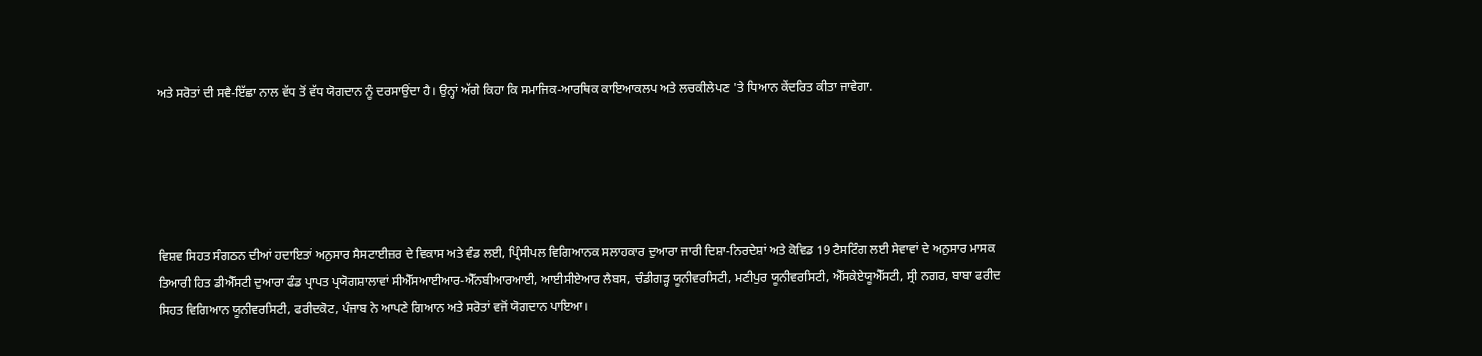ਅਤੇ ਸਰੋਤਾਂ ਦੀ ਸਵੈ-ਇੱਛਾ ਨਾਲ ਵੱਧ ਤੋਂ ਵੱਧ ਯੋਗਦਾਨ ਨੂੰ ਦਰਸਾਉਂਦਾ ਹੈ। ਉਨ੍ਹਾਂ ਅੱਗੇ ਕਿਹਾ ਕਿ ਸਮਾਜਿਕ-ਆਰਥਿਕ ਕਾਇਆਕਲਪ ਅਤੇ ਲਚਕੀਲੇਪਣ 'ਤੇ ਧਿਆਨ ਕੇਂਦਰਿਤ ਕੀਤਾ ਜਾਵੇਗਾ.





ਵਿਸ਼ਵ ਸਿਹਤ ਸੰਗਠਨ ਦੀਆਂ ਹਦਾਇਤਾਂ ਅਨੁਸਾਰ ਸੈਸਟਾਈਜ਼ਰ ਦੇ ਵਿਕਾਸ ਅਤੇ ਵੰਡ ਲਈ, ਪ੍ਰਿੰਸੀਪਲ ਵਿਗਿਆਨਕ ਸਲਾਹਕਾਰ ਦੁਆਰਾ ਜਾਰੀ ਦਿਸ਼ਾ-ਨਿਰਦੇਸ਼ਾਂ ਅਤੇ ਕੋਵਿਡ 19 ਟੈਸਟਿੰਗ ਲਈ ਸੇਵਾਵਾਂ ਦੇ ਅਨੁਸਾਰ ਮਾਸਕ ਤਿਆਰੀ ਹਿਤ ਡੀਐੱਸਟੀ ਦੁਆਰਾ ਫੰਡ ਪ੍ਰਾਪਤ ਪ੍ਰਯੋਗਸ਼ਾਲਾਵਾਂ ਸੀਐੱਸਆਈਆਰ-ਐੱਨਬੀਆਰਆਈ, ਆਈਸੀਏਆਰ ਲੈਬਸ, ਚੰਡੀਗੜ੍ਹ ਯੂਨੀਵਰਸਿਟੀ, ਮਣੀਪੁਰ ਯੂਨੀਵਰਸਿਟੀ, ਐੱਸਕੇਏਯੂਐੱਸਟੀ, ਸ੍ਰੀ ਨਗਰ, ਬਾਬਾ ਫਰੀਦ ਸਿਹਤ ਵਿਗਿਆਨ ਯੂਨੀਵਰਸਿਟੀ, ਫਰੀਦਕੋਟ, ਪੰਜਾਬ ਨੇ ਆਪਣੇ ਗਿਆਨ ਅਤੇ ਸਰੋਤਾਂ ਵਜੋਂ ਯੋਗਦਾਨ ਪਾਇਆ।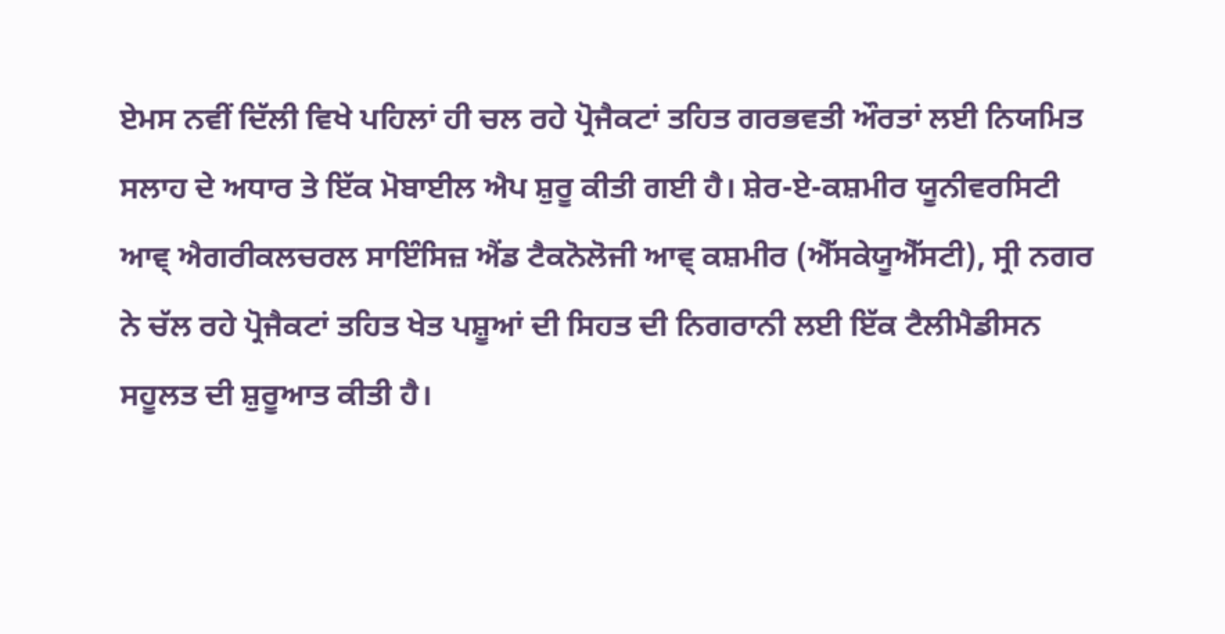ਏਮਸ ਨਵੀਂ ਦਿੱਲੀ ਵਿਖੇ ਪਹਿਲਾਂ ਹੀ ਚਲ ਰਹੇ ਪ੍ਰੋਜੈਕਟਾਂ ਤਹਿਤ ਗਰਭਵਤੀ ਔਰਤਾਂ ਲਈ ਨਿਯਮਿਤ ਸਲਾਹ ਦੇ ਅਧਾਰ ਤੇ ਇੱਕ ਮੋਬਾਈਲ ਐਪ ਸ਼ੁਰੂ ਕੀਤੀ ਗਈ ਹੈ। ਸ਼ੇਰ-ਏ-ਕਸ਼ਮੀਰ ਯੂਨੀਵਰਸਿਟੀ ਆਵ੍ ਐਗਰੀਕਲਚਰਲ ਸਾਇੰਸਿਜ਼ ਐਂਡ ਟੈਕਨੋਲੋਜੀ ਆਵ੍ ਕਸ਼ਮੀਰ (ਐੱਸਕੇਯੂਐੱਸਟੀ), ਸ੍ਰੀ ਨਗਰ ਨੇ ਚੱਲ ਰਹੇ ਪ੍ਰੋਜੈਕਟਾਂ ਤਹਿਤ ਖੇਤ ਪਸ਼ੂਆਂ ਦੀ ਸਿਹਤ ਦੀ ਨਿਗਰਾਨੀ ਲਈ ਇੱਕ ਟੈਲੀਮੈਡੀਸਨ ਸਹੂਲਤ ਦੀ ਸ਼ੁਰੂਆਤ ਕੀਤੀ ਹੈ।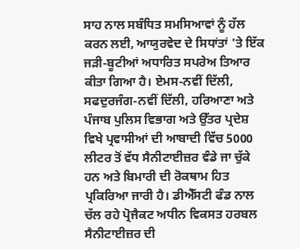ਸਾਹ ਨਾਲ ਸਬੰਧਿਤ ਸਮਸਿਆਵਾਂ ਨੂੰ ਹੱਲ ਕਰਨ ਲਈ, ਆਯੁਰਵੇਦ ਦੇ ਸਿਧਾਂਤਾਂ 'ਤੇ ਇੱਕ ਜੜੀ-ਬੂਟੀਆਂ ਅਧਾਰਿਤ ਸਪਰੇਅ ਤਿਆਰ ਕੀਤਾ ਗਿਆ ਹੈ। ਏਮਸ-ਨਵੀਂ ਦਿੱਲੀ, ਸਫਦੁਰਜੰਗ-ਨਵੀਂ ਦਿੱਲੀ, ਹਰਿਆਣਾ ਅਤੇ ਪੰਜਾਬ ਪੁਲਿਸ ਵਿਭਾਗ ਅਤੇ ਉੱਤਰ ਪ੍ਰਦੇਸ਼ ਵਿਖੇ ਪ੍ਰਵਾਸੀਆਂ ਦੀ ਆਬਾਦੀ ਵਿੱਚ 5000 ਲੀਟਰ ਤੋਂ ਵੱਧ ਸੈਨੀਟਾਈਜ਼ਰ ਵੰਡੇ ਜਾ ਚੁੱਕੇ ਹਨ ਅਤੇ ਬਿਮਾਰੀ ਦੀ ਰੋਕਥਾਮ ਹਿਤ ਪ੍ਰਕਿਰਿਆ ਜਾਰੀ ਹੈ। ਡੀਐੱਸਟੀ ਫੰਡ ਨਾਲ ਚੱਲ ਰਹੇ ਪ੍ਰੋਜੈਕਟ ਅਧੀਨ ਵਿਕਸਤ ਹਰਬਲ ਸੈਨੀਟਾਈਜ਼ਰ ਦੀ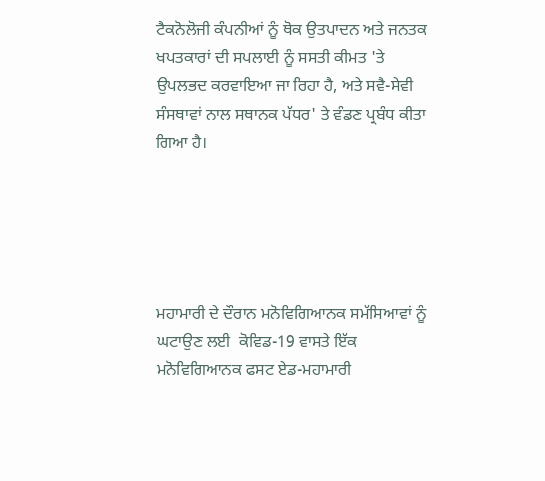ਟੈਕਨੋਲੋਜੀ ਕੰਪਨੀਆਂ ਨੂੰ ਥੋਕ ਉਤਪਾਦਨ ਅਤੇ ਜਨਤਕ ਖਪਤਕਾਰਾਂ ਦੀ ਸਪਲਾਈ ਨੂੰ ਸਸਤੀ ਕੀਮਤ 'ਤੇ ਉਪਲਭਦ ਕਰਵਾਇਆ ਜਾ ਰਿਹਾ ਹੈ, ਅਤੇ ਸਵੈ-ਸੇਵੀ ਸੰਸਥਾਵਾਂ ਨਾਲ ਸਥਾਨਕ ਪੱਧਰ' ਤੇ ਵੰਡਣ ਪ੍ਰਬੰਧ ਕੀਤਾ ਗਿਆ ਹੈ।





ਮਹਾਮਾਰੀ ਦੇ ਦੌਰਾਨ ਮਨੋਵਿਗਿਆਨਕ ਸਮੱਸਿਆਵਾਂ ਨੂੰ ਘਟਾਉਣ ਲਈ  ਕੋਵਿਡ-19 ਵਾਸਤੇ ਇੱਕ ਮਨੋਵਿਗਿਆਨਕ ਫਸਟ ਏਡ-ਮਹਾਮਾਰੀ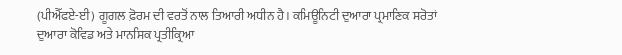(ਪੀਐੱਫਏ-ਈ) ਗੂਗਲ ਫ਼ੋਰਮ ਦੀ ਵਰਤੋਂ ਨਾਲ ਤਿਆਰੀ ਅਧੀਨ ਹੈ। ਕਮਿਊਨਿਟੀ ਦੁਆਰਾ ਪ੍ਰਮਾਣਿਕ ਸਰੋਤਾਂ ਦੁਆਰਾ ਕੋਵਿਡ ਅਤੇ ਮਾਨਸਿਕ ਪ੍ਰਤੀਕ੍ਰਿਆ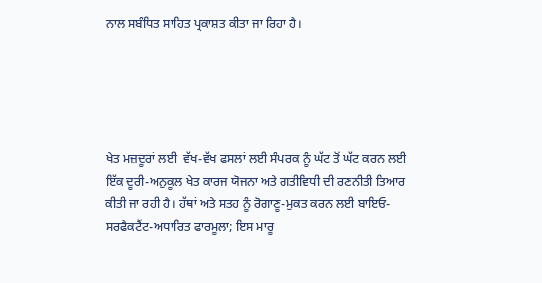ਨਾਲ ਸਬੰਧਿਤ ਸਾਹਿਤ ਪ੍ਰਕਾਸ਼ਤ ਕੀਤਾ ਜਾ ਰਿਹਾ ਹੈ।





ਖੇਤ ਮਜ਼ਦੂਰਾਂ ਲਈ  ਵੱਖ-ਵੱਖ ਫਸਲਾਂ ਲਈ ਸੰਪਰਕ ਨੂੰ ਘੱਟ ਤੋਂ ਘੱਟ ਕਰਨ ਲਈ ਇੱਕ ਦੂਰੀ-ਅਨੁਕੂਲ ਖੇਤ ਕਾਰਜ ਯੋਜਨਾ ਅਤੇ ਗਤੀਵਿਧੀ ਦੀ ਰਣਨੀਤੀ ਤਿਆਰ ਕੀਤੀ ਜਾ ਰਹੀ ਹੈ। ਹੱਥਾਂ ਅਤੇ ਸਤਹ ਨੂੰ ਰੋਗਾਣੂ-ਮੁਕਤ ਕਰਨ ਲਈ ਬਾਇਓ-ਸਰਫੈਕਟੈਂਟ-ਅਧਾਰਿਤ ਫਾਰਮੂਲਾ; ਇਸ ਮਾਰੂ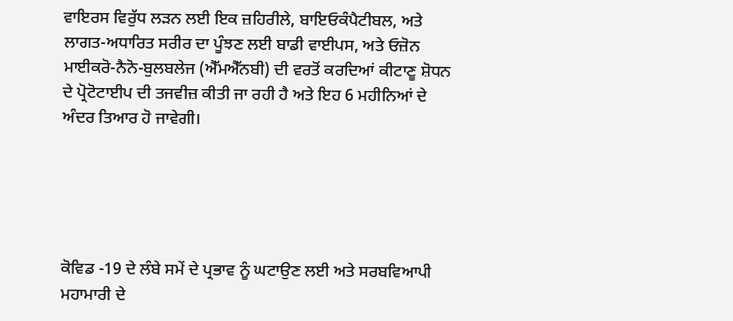ਵਾਇਰਸ ਵਿਰੁੱਧ ਲੜਨ ਲਈ ਇਕ ਜ਼ਹਿਰੀਲੇ, ਬਾਇਓਕੰਪੈਟੀਬਲ, ਅਤੇ ਲਾਗਤ-ਅਧਾਰਿਤ ਸਰੀਰ ਦਾ ਪੂੰਝਣ ਲਈ ਬਾਡੀ ਵਾਈਪਸ, ਅਤੇ ਓਜ਼ੋਨ ਮਾਈਕਰੋ-ਨੈਨੋ-ਬੁਲਬਲੇਜ (ਐੱਮਐੱਨਬੀ) ਦੀ ਵਰਤੋਂ ਕਰਦਿਆਂ ਕੀਟਾਣੂ ਸ਼ੋਧਨ ਦੇ ਪ੍ਰੋਟੋਟਾਈਪ ਦੀ ਤਜਵੀਜ਼ ਕੀਤੀ ਜਾ ਰਹੀ ਹੈ ਅਤੇ ਇਹ 6 ਮਹੀਨਿਆਂ ਦੇ ਅੰਦਰ ਤਿਆਰ ਹੋ ਜਾਵੇਗੀ।





ਕੋਵਿਡ -19 ਦੇ ਲੰਬੇ ਸਮੇਂ ਦੇ ਪ੍ਰਭਾਵ ਨੂੰ ਘਟਾਉਣ ਲਈ ਅਤੇ ਸਰਬਵਿਆਪੀ ਮਹਾਮਾਰੀ ਦੇ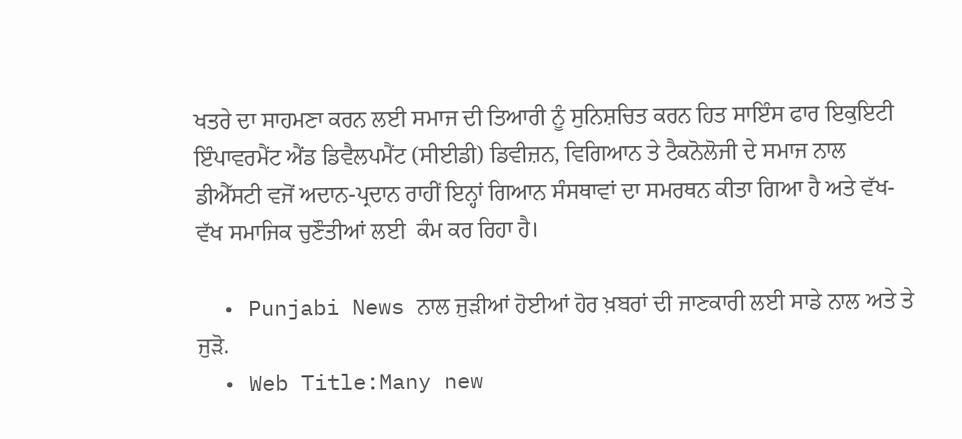ਖਤਰੇ ਦਾ ਸਾਹਮਣਾ ਕਰਨ ਲਈ ਸਮਾਜ ਦੀ ਤਿਆਰੀ ਨੂੰ ਸੁਨਿਸ਼ਚਿਤ ਕਰਨ ਹਿਤ ਸਾਇੰਸ ਫਾਰ ਇਕੁਇਟੀ ਇੰਪਾਵਰਮੈਂਟ ਐਂਡ ਡਿਵੈਲਪਮੈਂਟ (ਸੀਈਡੀ) ਡਿਵੀਜ਼ਨ, ਵਿਗਿਆਨ ਤੇ ਟੈਕਨੋਲੋਜੀ ਦੇ ਸਮਾਜ ਨਾਲ ਡੀਐੱਸਟੀ ਵਜੋਂ ਅਦਾਨ-ਪ੍ਰਦਾਨ ਰਾਹੀਂ ਇਨ੍ਹਾਂ ਗਿਆਨ ਸੰਸਥਾਵਾਂ ਦਾ ਸਮਰਥਨ ਕੀਤਾ ਗਿਆ ਹੈ ਅਤੇ ਵੱਖ-ਵੱਖ ਸਮਾਜਿਕ ਚੁਣੌਤੀਆਂ ਲਈ  ਕੰਮ ਕਰ ਰਿਹਾ ਹੈ।

  • Punjabi News ਨਾਲ ਜੁੜੀਆਂ ਹੋਈਆਂ ਹੋਰ ਖ਼ਬਰਾਂ ਦੀ ਜਾਣਕਾਰੀ ਲਈ ਸਾਡੇ ਨਾਲ ਅਤੇ ਤੇ ਜੁੜੋ.
  • Web Title:Many new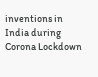inventions in India during Corona Lockdown